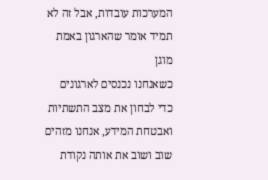המערכות עובדות, אבל זה לא תמיד אומר שהארגון באמת מוגן
כשאנחנו נכנסים לארגונים כדי לבחון את מצב התשתיות ואבטחת המידע, אנחנו מזהים שוב ושוב את אותה נקודת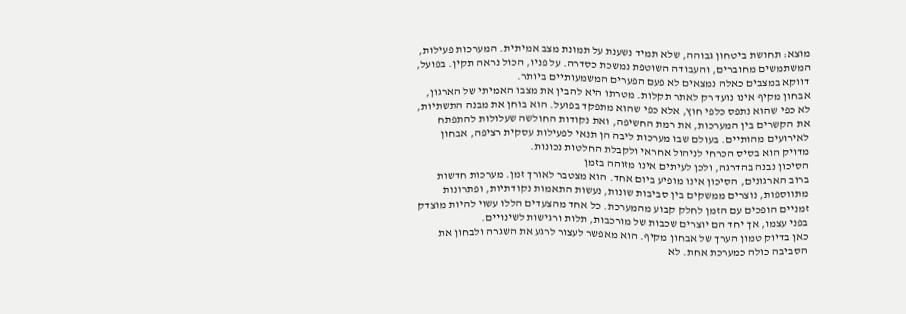מוצא: תחושת ביטחון גבוהה, שלא תמיד נשענת על תמונת מצב אמיתית. המערכות פעילות, המשתמשים מחוברים, והעבודה השוטפת נמשכת כסדרה. על פניו, הכול נראה תקין. בפועל, דווקא במצבים כאלה נמצאים לא פעם הפערים המשמעותיים ביותר.
אבחון מקיף אינו נועד רק לאתר תקלות. מטרתו היא להבין את מצבו האמיתי של הארגון, לא כפי שהוא נתפס כלפי חוץ, אלא כפי שהוא מתפקד בפועל. הוא בוחן את מבנה התשתיות, את הקשרים בין המערכות, את רמת החשיפה, ואת נקודות החולשה שעלולות להתפתח לאירועים מהותיים. בעולם שבו מערכות ליבה הן תנאי לפעילות עסקית רציפה, אבחון מדויק הוא בסיס הכרחי לניהול אחראי ולקבלת החלטות נכונות.
הסיכון נבנה בהדרגה, ולכן לעיתים אינו מזוהה בזמן
ברוב הארגונים, הסיכון אינו מופיע ביום אחד. הוא מצטבר לאורך זמן. מערכות חדשות מתווספות, נוצרים ממשקים בין סביבות שונות, נעשות התאמות נקודתיות, ופתרונות זמניים הופכים עם הזמן לחלק קבוע מהמערכת. כל אחד מהצעדים הללו עשוי להיות מוצדק בפני עצמו, אך יחד הם יוצרים שכבות של מורכבות, תלות ורגישות לשינויים.
כאן בדיוק טמון הערך של אבחון מקיף. הוא מאפשר לעצור לרגע את השגרה ולבחון את הסביבה כולה כמערכת אחת. לא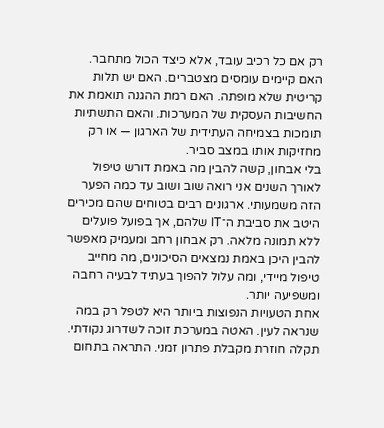רק אם כל רכיב עובד, אלא כיצד הכול מתחבר. האם קיימים עומסים מצטברים. האם יש תלות קריטית שלא מופתה. האם רמת ההגנה תואמת את החשיבות העסקית של המערכות. והאם התשתיות תומכות בצמיחה העתידית של הארגון — או רק מחזיקות אותו במצב סביר.
בלי אבחון, קשה להבין מה באמת דורש טיפול
לאורך השנים אני רואה שוב ושוב עד כמה הפער הזה משמעותי. ארגונים רבים בטוחים שהם מכירים היטב את סביבת ה־IT שלהם, אך בפועל פועלים ללא תמונה מלאה. רק אבחון רחב ומעמיק מאפשר להבין היכן באמת נמצאים הסיכונים, מה מחייב טיפול מיידי, ומה עלול להפוך בעתיד לבעיה רחבה ומשפיעה יותר.
אחת הטעויות הנפוצות ביותר היא לטפל רק במה שנראה לעין. האטה במערכת זוכה לשדרוג נקודתי. תקלה חוזרת מקבלת פתרון זמני. התראה בתחום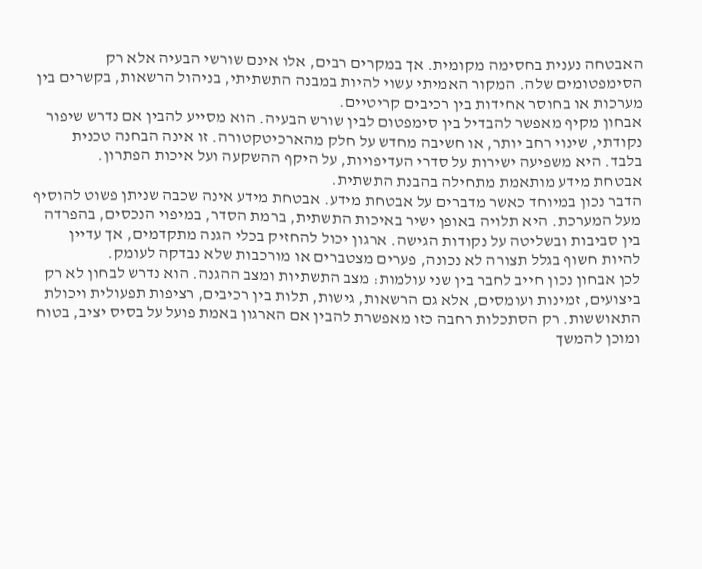האבטחה נענית בחסימה מקומית. אך במקרים רבים, אלו אינם שורשי הבעיה אלא רק הסימפטומים שלה. המקור האמיתי עשוי להיות במבנה התשתיתי, בניהול הרשאות, בקשרים בין מערכות או בחוסר אחידות בין רכיבים קריטיים.
אבחון מקיף מאפשר להבדיל בין סימפטום לבין שורש הבעיה. הוא מסייע להבין אם נדרש שיפור נקודתי, שינוי רחב יותר, או חשיבה מחדש על חלק מהארכיטקטורה. זו אינה הבחנה טכנית בלבד. היא משפיעה ישירות על סדרי העדיפויות, על היקף ההשקעה ועל איכות הפתרון.
אבטחת מידע מותאמת מתחילה בהבנת התשתית.
הדבר נכון במיוחד כאשר מדברים על אבטחת מידע. אבטחת מידע אינה שכבה שניתן פשוט להוסיף מעל המערכת. היא תלויה באופן ישיר באיכות התשתית, ברמת הסדר, במיפוי הנכסים, בהפרדה בין סביבות ובשליטה על נקודות הגישה. ארגון יכול להחזיק בכלי הגנה מתקדמים, אך עדיין להיות חשוף בגלל תצורה לא נכונה, פערים מצטברים או מורכבות שלא נבדקה לעומק.
לכן אבחון נכון חייב לחבר בין שני עולמות: מצב התשתיות ומצב ההגנה. הוא נדרש לבחון לא רק ביצועים, זמינות ועומסים, אלא גם הרשאות, גישות, תלות בין רכיבים, רציפות תפעולית ויכולת התאוששות. רק הסתכלות רחבה כזו מאפשרת להבין אם הארגון באמת פועל על בסיס יציב, בטוח ומוכן להמשך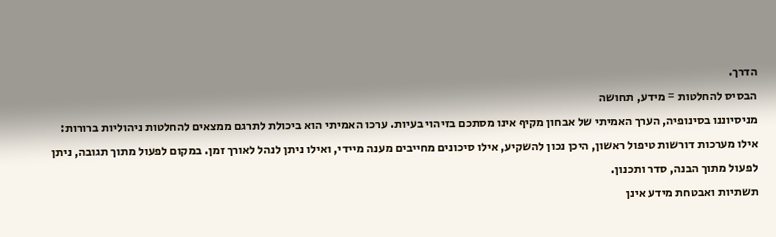הדרך.
הבסיס להחלטות = מידע, תחושה
מניסיוננו בסינופיה, הערך האמיתי של אבחון מקיף אינו מסתכם בזיהוי בעיות. ערכו האמיתי הוא ביכולת לתרגם ממצאים להחלטות ניהוליות ברורות: אילו מערכות דורשות טיפול ראשון, היכן נכון להשקיע, אילו סיכונים מחייבים מענה מיידי, ואילו ניתן לנהל לאורך זמן. במקום לפעול מתוך תגובה, ניתן לפעול מתוך הבנה, סדר ותכנון.
תשתיות ואבטחת מידע אינן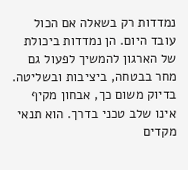נמדדות רק בשאלה אם הכול עובד היום. הן נמדדות ביכולת של הארגון להמשיך לפעול גם מחר בבטחה, ביציבות ובשליטה. בדיוק משום כך, אבחון מקיף אינו שלב טכני בדרך. הוא תנאי מקדים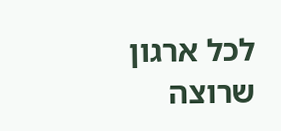לכל ארגון שרוצה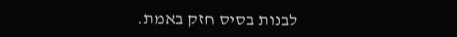לבנות בסיס חזק באמת.